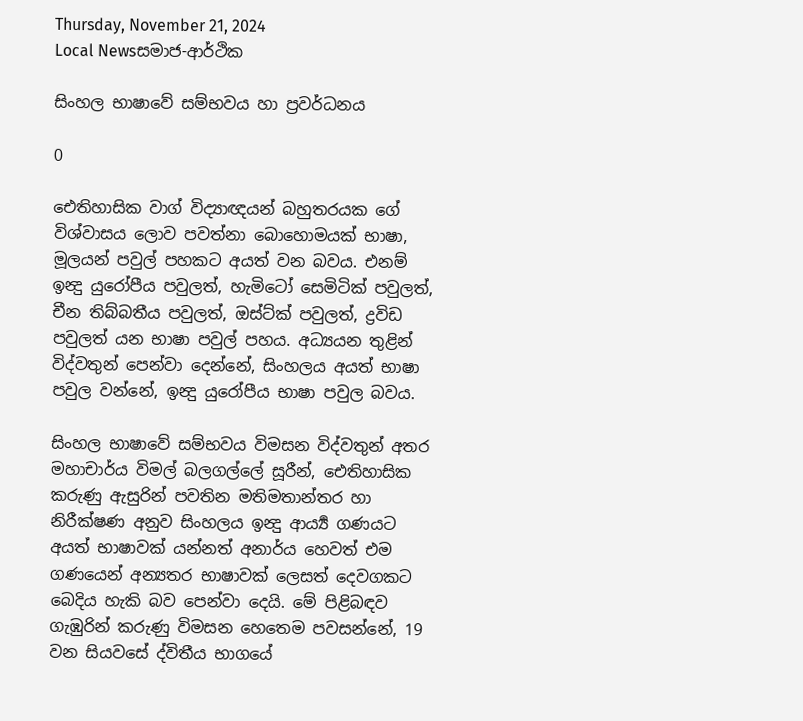Thursday, November 21, 2024
Local Newsසමාජ-ආර්ථික

සිංහල භාෂාවේ සම්භවය හා ප්‍රවර්ධනය

0

ඓතිහාසික වාග් විද්‍යාඥයන් බහුතරයක ගේ විශ්වාසය ලොව පවත්නා බොහොමයක්‌ භාෂා, මූලයන් පවුල් පහකට අයත් වන බවය. එනම් ඉන්‍දු යුරෝපීය පවුලත්, හැමිටෝ සෙමිටික්‌ පවුලත්, චීන තිබ්බතීය පවුලත්, ඔස්‌ට්‌ක්‌ පවුලත්, ද්‍රවිඩ පවුලත් යන භාෂා පවුල් පහය. අධ්‍යයන තුළින් විද්වතුන් පෙන්වා දෙන්නේ, සිංහලය අයත් භාෂා පවුල වන්නේ, ඉන්‍දු යුරෝපීය භාෂා පවුල බවය.

සිංහල භාෂාවේ සම්භවය විමසන විද්වතුන් අතර මහාචාර්ය විමල් බලගල්ලේ සූරීන්, ඓතිහාසික කරුණු ඇසුරින් පවතින මතිමතාන්තර හා නිරීක්‌ෂණ අනුව සිංහලය ඉන්‍දු ආර්‍ය්‍ය ගණයට අයත් භාෂාවක්‌ යන්නත් අනාර්ය හෙවත් එම ගණයෙන් අන්‍යතර භාෂාවක්‌ ලෙසත් දෙවගකට බෙදිය හැකි බව පෙන්වා දෙයි. මේ පිළිබඳව ගැඹුරින් කරුණු විමසන හෙතෙම පවසන්නේ, 19 වන සියවසේ ද්විතීය භාගයේ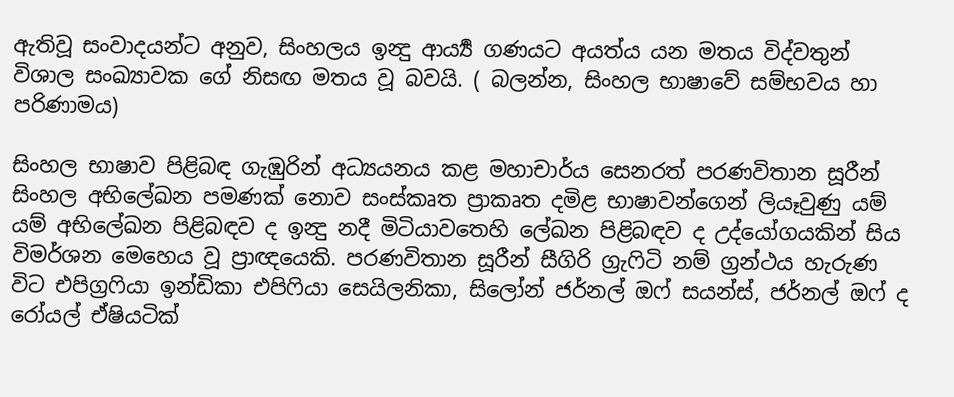ඇතිවූ සංවාදයන්ට අනුව, සිංහලය ඉන්‍දු ආර්‍ය්‍ය ගණයට අයත්ය යන මතය විද්වතුන් විශාල සංඛ්‍යාවක ගේ නිසඟ මතය වූ බවයි. ( බලන්න, සිංහල භාෂාවේ සම්භවය හා පරිණාමය)

සිංහල භාෂාව පිළිබඳ ගැඹුරින් අධ්‍යයනය කළ මහාචාර්ය සෙනරත් පරණවිතාන සූරීන් සිංහල අභිලේඛන පමණක්‌ නොව සංස්‌කෘත ප්‍රාකෘත දමිළ භාෂාවන්ගෙන් ලියෑවුණු යම් යම් අභිලේඛන පිළිබඳව ද ඉන්‍දු නදී මිටියාවතෙහි ලේඛන පිළිබඳව ද උද්යෝගයකින් සිය විමර්ශන මෙහෙය වූ ප්‍රාඥයෙකි. පරණවිතාන සූරීන් සීගිරි ග්‍රැෆිටි නම් ග්‍රන්ථය හැරුණ විට එපිග්‍රෆියා ඉන්ඩිකා එපිෆියා සෙයිලනිකා, සිලෝන් ජර්නල් ඔෆ් සයන්ස්‌, ජර්නල් ඔෆ් ද රෝයල් ඒෂියටික්‌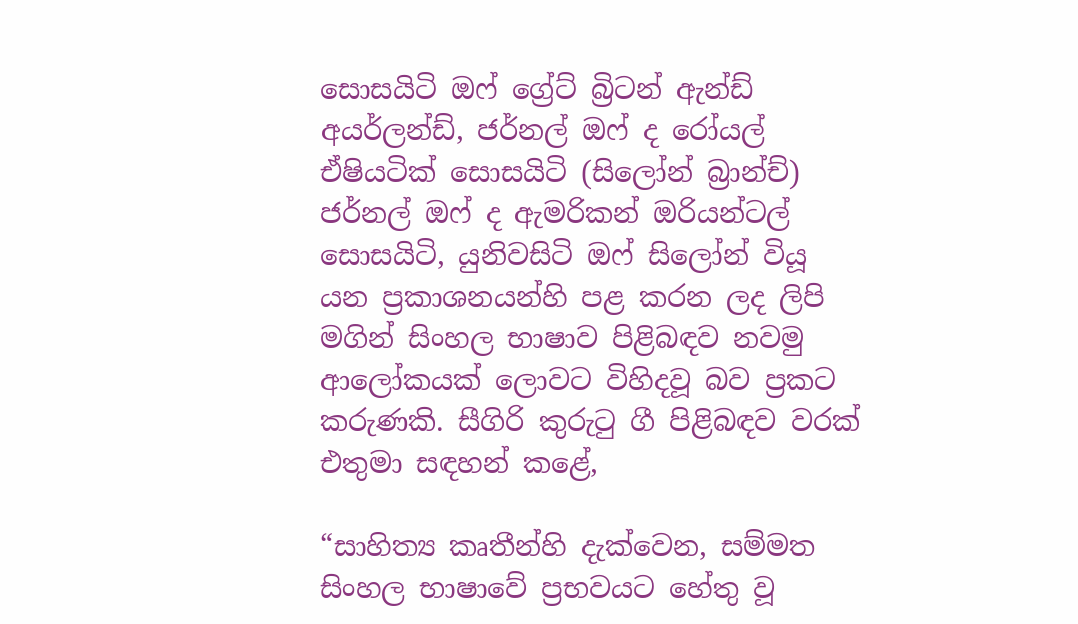සොසයිටි ඔෆ් ග්‍රේට්‌ බ්‍රිටන් ඇන්ඩ් අයර්ලන්ඩ්, ජර්නල් ඔෆ් ද රෝයල් ඒෂියටික්‌ සොසයිටි (සිලෝන් බ්‍රාන්ච්) ජර්නල් ඔෆ් ද ඇමරිකන් ඔරියන්ටල් සොසයිටි, යුනිවසිටි ඔෆ් සිලෝන් වියූ යන ප්‍රකාශනයන්හි පළ කරන ලද ලිපි මගින් සිංහල භාෂාව පිළිබඳව නවමු ආලෝකයක්‌ ලොවට විහිදවූ බව ප්‍රකට කරුණකි. සීගිරි කුරුටු ගී පිළිබඳව වරක්‌ එතුමා සඳහන් කළේ,

“සාහිත්‍ය කෘතීන්හි දැක්‌වෙන, සම්මත සිංහල භාෂාවේ ප්‍රභවයට හේතු වූ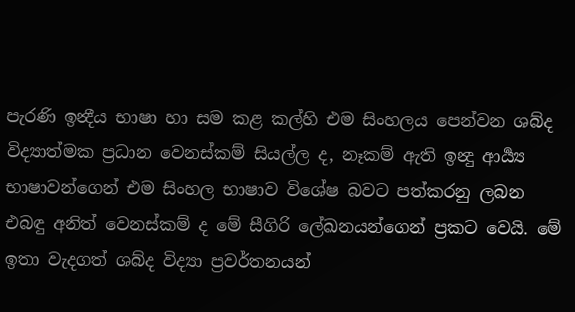පැරණි ඉන්‍දීය භාෂා හා සම කළ කල්හි එම සිංහලය පෙන්වන ශබ්ද විද්‍යාත්මක ප්‍රධාන වෙනස්‌කම් සියල්ල ද, නෑකම් ඇති ඉන්‍දු ආර්‍ය්‍ය භාෂාවන්ගෙන් එම සිංහල භාෂාව විශේෂ බවට පත්කරනු ලබන එබඳු අනිත් වෙනස්‌කම් ද මේ සීගිරි ලේඛනයන්ගෙන් ප්‍රකට වෙයි. මේ ඉතා වැදගත් ශබ්ද විද්‍යා ප්‍රවර්තනයන්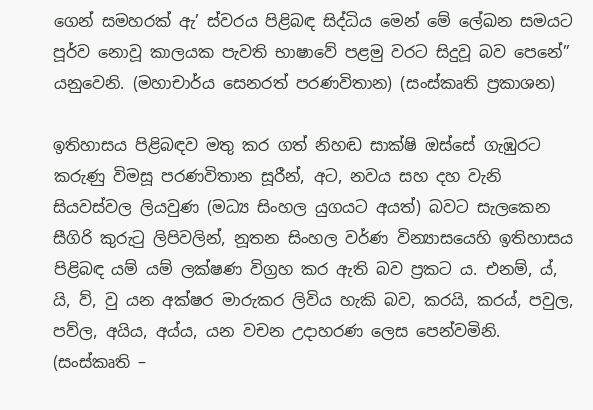ගෙන් සමහරක්‌ ඇ’ ස්‌වරය පිළිබඳ සිද්ධිය මෙන් මේ ලේඛන සමයට පූර්ව නොවූ කාලයක පැවති භාෂාවේ පළමු වරට සිදුවූ බව පෙනේ” යනුවෙනි. (මහාචාර්ය සෙනරත් පරණවිතාන) (සංස්‌කෘති ප්‍රකාශන)

ඉතිහාසය පිළිබඳව මතු කර ගත් නිහඬ සාක්‌ෂි ඔස්‌සේ ගැඹුරට කරුණු විමසූ පරණවිතාන සූරීන්, අට, නවය සහ දහ වැනි සියවස්‌වල ලියවුණ (මධ්‍ය සිංහල යුගයට අයත්) බවට සැලකෙන සීගිරි කුරුටු ලිපිවලින්, නූතන සිංහල වර්ණ වින්‍යාසයෙහි ඉතිහාසය පිළිබඳ යම් යම් ලක්‌ෂණ විග්‍රහ කර ඇති බව ප්‍රකට ය. එනම්, ය්, යි, ව්, වු යන අක්‌ෂර මාරුකර ලිවිය හැකි බව, කරයි, කරය්, පවුල, පව්ල, අයිය, අය්ය, යන වචන උදාහරණ ලෙස පෙන්වමිනි. (සංස්‌කෘති –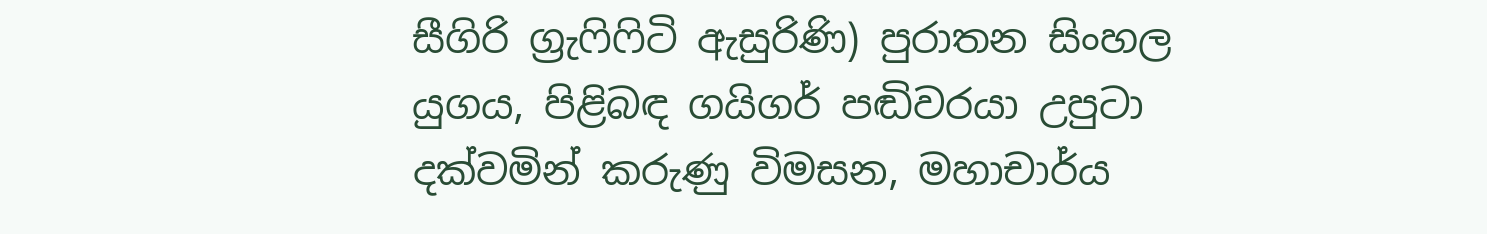සීගිරි ග්‍රැෆිෆිටි ඇසුරිණි) පුරාතන සිංහල යුගය, පිළිබඳ ගයිගර් පඬිවරයා උපුටා දක්‌වමින් කරුණු විමසන, මහාචාර්ය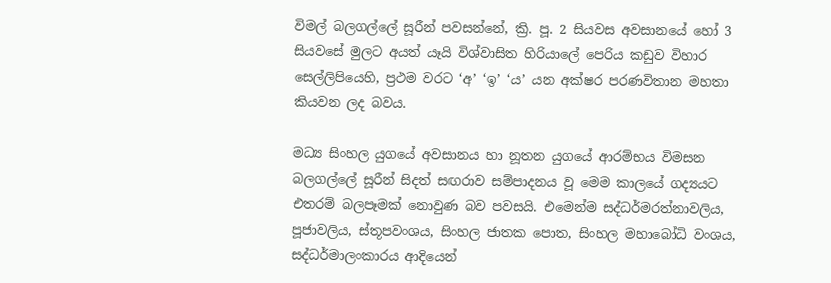විමල් බලගල්ලේ සූරීන් පවසන්නේ, ක්‍රි. පූ. 2 සියවස අවසානයේ හෝ 3 සියවසේ මුලට අයත් යෑයි විශ්වාසිත හිරියාලේ පෙරිය කඩුව විහාර සෙල්ලිපියෙහි, ප්‍රථම වරට ‘අ’ ‘ඉ’ ‘ය’ යන අක්‌ෂර පරණවිතාන මහතා කියවන ලද බවය.

මධ්‍ය සිංහල යුගයේ අවසානය හා නූතන යුගයේ ආරම්භය විමසන බලගල්ලේ සූරීන් සිදත් සඟරාව සම්පාදනය වූ මෙම කාලයේ ගද්‍යයට එතරම් බලපෑමක්‌ නොවුණ බව පවසයි. එමෙන්ම සද්ධර්මරත්නාවලිය, පූජාවලිය, ස්‌තූපවංශය, සිංහල ජාතක පොත, සිංහල මහාබෝධි වංශය, සද්ධර්මාලංකාරය ආදියෙන්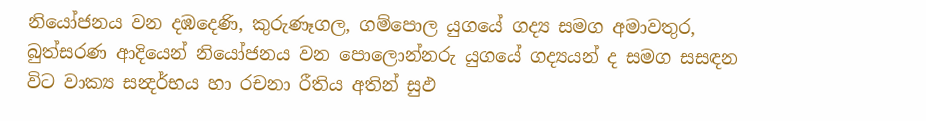නියෝජනය වන දඹදෙණි, කුරුණෑගල, ගම්පොල යුගයේ ගද්‍ය සමග අමාවතුර, බුත්සරණ ආදියෙන් නියෝජනය වන පොලොන්නරු යුගයේ ගද්‍යයන් ද සමග සසඳන විට වාක්‍ය සන්‍දර්භය හා රචනා රීතිය අතින් සුඵ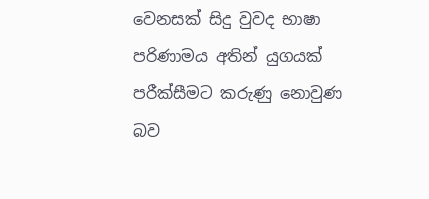වෙනසක්‌ සිදු වුවද භාෂා පරිණාමය අතින් යුගයක්‌ පරීක්‌සීමට කරුණු නොවුණ බව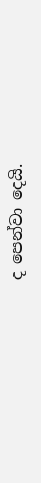ද පෙන්වා දෙයි.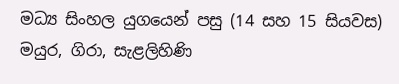මධ්‍ය සිංහල යුගයෙන් පසු (14 සහ 15 සියවස) මයුර, ගිරා, සැළලිහිණි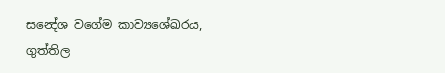සන්‍දේශ වගේම කාව්‍යශේඛරය, ගුත්තිල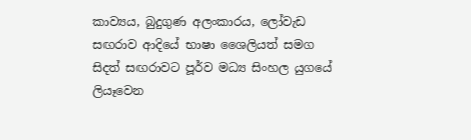කාව්‍යය, බුදුගුණ අලංකාරය, ලෝවැඩ සඟරාව ආදියේ භාෂා ශෛලියත් සමග සිදත් සඟරාවට පූර්ව මධ්‍ය සිංහල යුගයේ ලියෑවෙන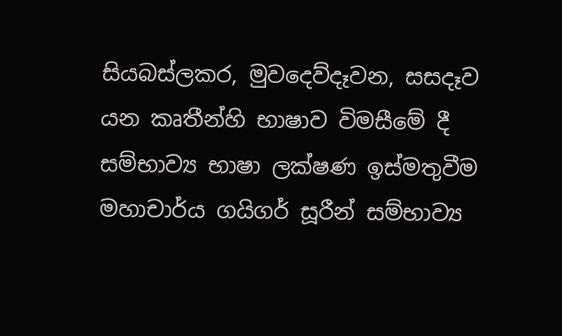සියබස්‌ලකර, මුවදෙව්දෑවන, සසදෑව යන කෘතීන්හි භාෂාව විමසීමේ දී සම්භාව්‍ය භාෂා ලක්‌ෂණ ඉස්‌මතුවීම මහාචාර්ය ගයිගර් සූරීන් සම්භාව්‍ය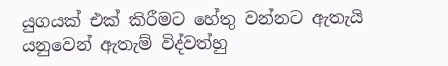යුගයක්‌ එක්‌ කිරීමට හේතු වන්නට ඇතැයි යනුවෙන් ඇතැම් විද්වත්හු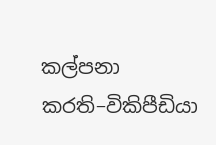කල්පනා කරති–විකිපීඩියා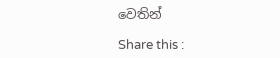වෙතින්

Share this :